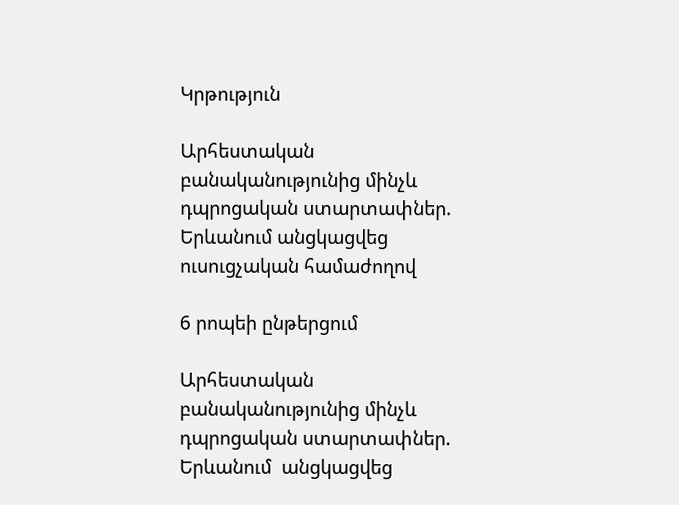Կրթություն

Արհեստական բանականությունից մինչև դպրոցական ստարտափներ. Երևանում անցկացվեց ուսուցչական համաժողով

6 րոպեի ընթերցում

Արհեստական բանականությունից մինչև դպրոցական ստարտափներ. Երևանում  անցկացվեց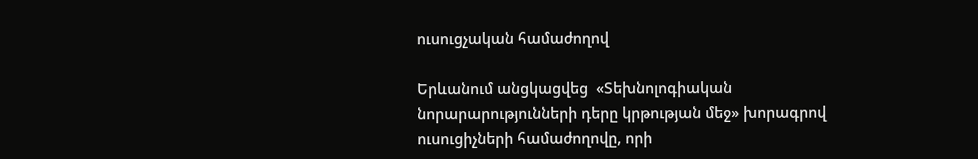ուսուցչական համաժողով

Երևանում անցկացվեց  «Տեխնոլոգիական նորարարությունների դերը կրթության մեջ» խորագրով ուսուցիչների համաժողովը, որի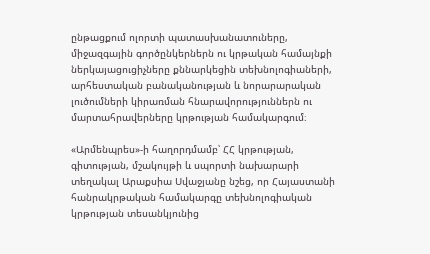ընթացքում ոլորտի պատասխանատուները, միջազգային գործընկերներն ու կրթական համայնքի ներկայացուցիչները քննարկեցին տեխնոլոգիաների, արհեստական բանականության և նորարարական լուծումների կիրառման հնարավորություններն ու մարտահրավերները կրթության համակարգում։

«Արմենպրես»-ի հաղորդմամբ՝ ՀՀ կրթության, գիտության, մշակույթի և սպորտի նախարարի տեղակալ Արաքսիա Սվաջյանը նշեց, որ Հայաստանի հանրակրթական համակարգը տեխնոլոգիական կրթության տեսանկյունից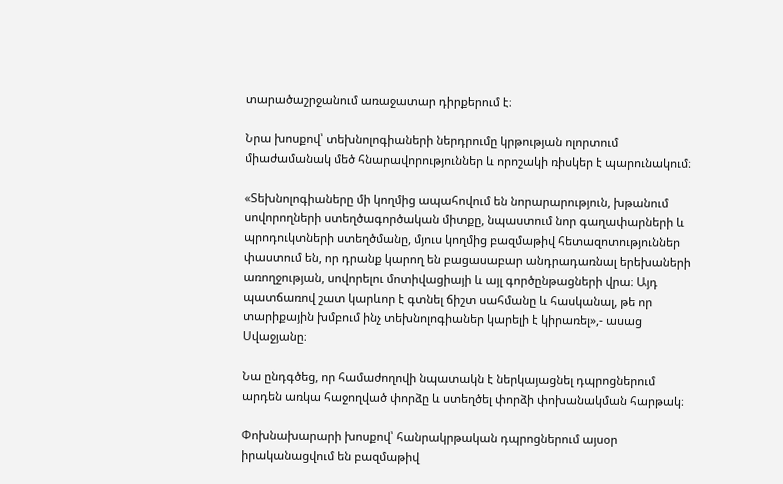տարածաշրջանում առաջատար դիրքերում է։

Նրա խոսքով՝ տեխնոլոգիաների ներդրումը կրթության ոլորտում միաժամանակ մեծ հնարավորություններ և որոշակի ռիսկեր է պարունակում։

«Տեխնոլոգիաները մի կողմից ապահովում են նորարարություն, խթանում սովորողների ստեղծագործական միտքը, նպաստում նոր գաղափարների և պրոդուկտների ստեղծմանը, մյուս կողմից բազմաթիվ հետազոտություններ փաստում են, որ դրանք կարող են բացասաբար անդրադառնալ երեխաների առողջության, սովորելու մոտիվացիայի և այլ գործընթացների վրա։ Այդ պատճառով շատ կարևոր է գտնել ճիշտ սահմանը և հասկանալ, թե որ տարիքային խմբում ինչ տեխնոլոգիաներ կարելի է կիրառել»,- ասաց Սվաջյանը։

Նա ընդգծեց, որ համաժողովի նպատակն է ներկայացնել դպրոցներում արդեն առկա հաջողված փորձը և ստեղծել փորձի փոխանակման հարթակ։

Փոխնախարարի խոսքով՝ հանրակրթական դպրոցներում այսօր իրականացվում են բազմաթիվ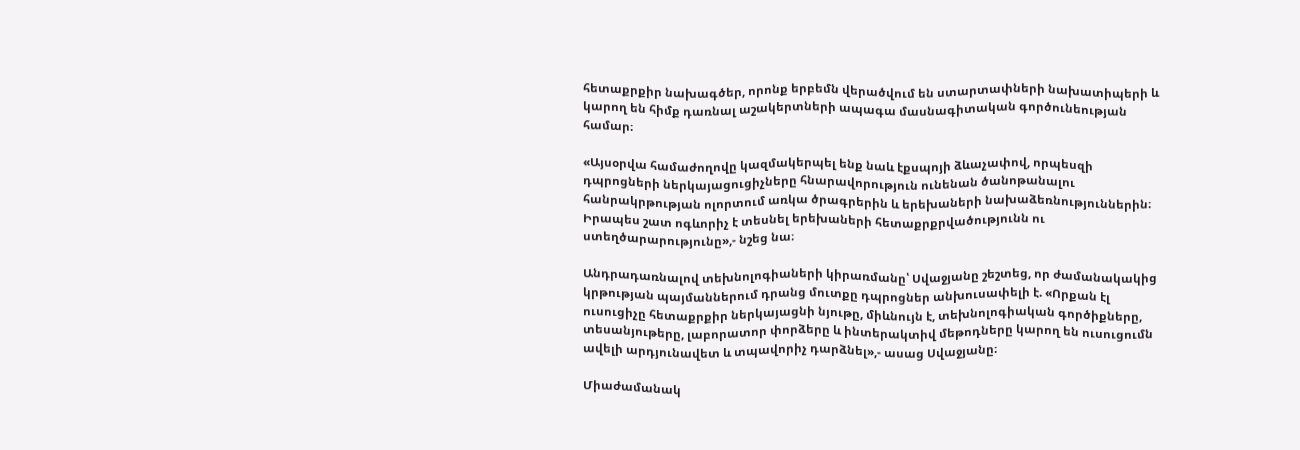հետաքրքիր նախագծեր, որոնք երբեմն վերածվում են ստարտափների նախատիպերի և կարող են հիմք դառնալ աշակերտների ապագա մասնագիտական գործունեության համար։

«Այսօրվա համաժողովը կազմակերպել ենք նաև էքսպոյի ձևաչափով, որպեսզի դպրոցների ներկայացուցիչները հնարավորություն ունենան ծանոթանալու հանրակրթության ոլորտում առկա ծրագրերին և երեխաների նախաձեռնություններին։ Իրապես շատ ոգևորիչ է տեսնել երեխաների հետաքրքրվածությունն ու ստեղծարարությունը»,- նշեց նա։

Անդրադառնալով տեխնոլոգիաների կիրառմանը՝ Սվաջյանը շեշտեց, որ ժամանակակից կրթության պայմաններում դրանց մուտքը դպրոցներ անխուսափելի է. «Որքան էլ ուսուցիչը հետաքրքիր ներկայացնի նյութը, միևնույն է, տեխնոլոգիական գործիքները, տեսանյութերը, լաբորատոր փորձերը և ինտերակտիվ մեթոդները կարող են ուսուցումն ավելի արդյունավետ և տպավորիչ դարձնել»,- ասաց Սվաջյանը։

Միաժամանակ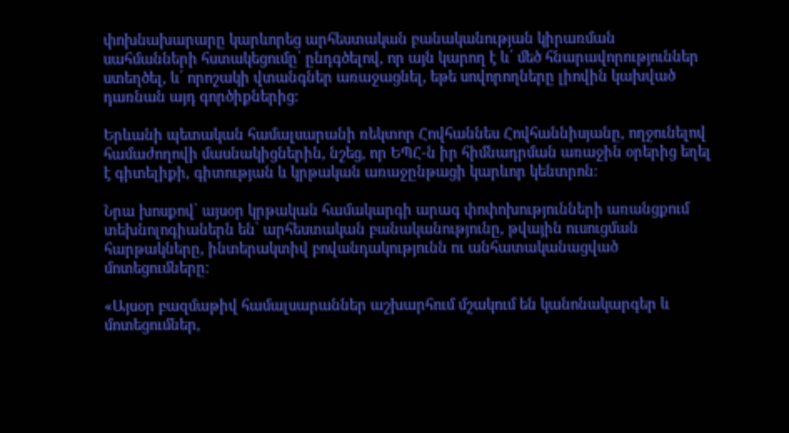փոխնախարարը կարևորեց արհեստական բանականության կիրառման սահմանների հստակեցումը՝ ընդգծելով, որ այն կարող է և՛ մեծ հնարավորություններ ստեղծել, և՛ որոշակի վտանգներ առաջացնել, եթե սովորողները լիովին կախված դառնան այդ գործիքներից։

Երևանի պետական համալսարանի ռեկտոր Հովհաննես Հովհաննիսյանը, ողջունելով համաժողովի մասնակիցներին, նշեց, որ ԵՊՀ-ն իր հիմնադրման առաջին օրերից եղել է գիտելիքի, գիտության և կրթական առաջընթացի կարևոր կենտրոն։

Նրա խոսքով՝ այսօր կրթական համակարգի արագ փոփոխությունների առանցքում տեխնոլոգիաներն են՝ արհեստական բանականությունը, թվային ուսուցման հարթակները, ինտերակտիվ բովանդակությունն ու անհատականացված մոտեցումները։

«Այսօր բազմաթիվ համալսարաններ աշխարհում մշակում են կանոնակարգեր և մոտեցումներ,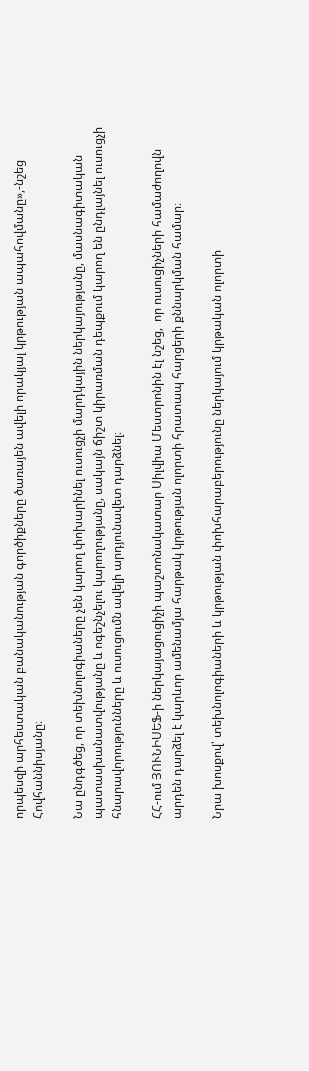որպեսզի արհեստական բանականության գործիքները ծառայեն ավելի որակյալ կրթության ապահովմանը»,-նշեց  Հովհաննիսյանը։

Նա ընդգծեց, որ տեխնոլոգիաները չեն կարող փոխարինել ուսուցչի մարդկային ներկայությանը, մասնագիտական պատասխանատվությանը և ոգեշնչելու կարողությանը, սակայն ճիշտ կիրառման դեպքում կարող են ընդլայնել ուսուցչի հնարավորությունները և ուսուցումն ավելի արդյունավետ դարձնել։

ՀՀ-ում ՅՈՒՆԻՍԵՖ-ի ներկայացուցիչի պաշտոնակատար Սիլվիա Մեստրոնին էլ նշեց,  որ ուսուցիչների համաժողովն արդեն դարձել է կարևոր ամենամյա հարթակ կրթության ոլորտի հրատապ հարցերի քննարկման համար։

Նրա խոսքով՝ տեխնոլոգիաների և կրթության փոխհարաբերությունը ներկայում կրթական ոլորտի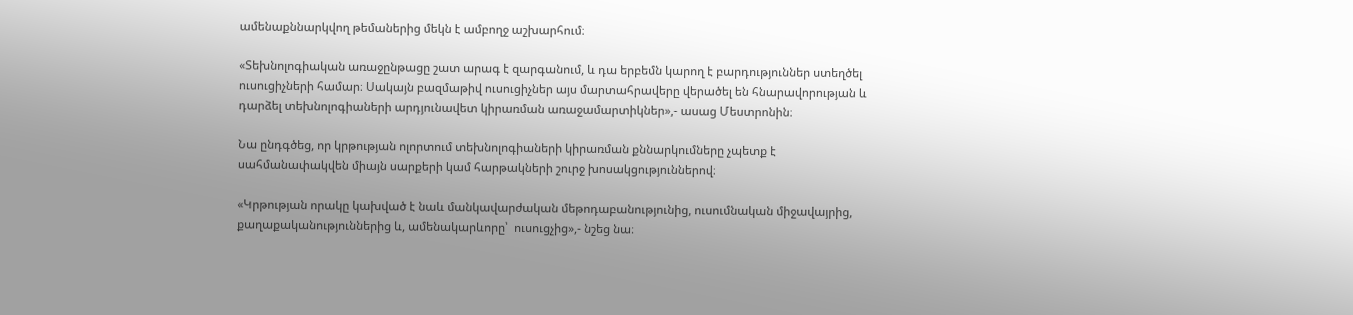ամենաքննարկվող թեմաներից մեկն է ամբողջ աշխարհում։

«Տեխնոլոգիական առաջընթացը շատ արագ է զարգանում, և դա երբեմն կարող է բարդություններ ստեղծել ուսուցիչների համար։ Սակայն բազմաթիվ ուսուցիչներ այս մարտահրավերը վերածել են հնարավորության և դարձել տեխնոլոգիաների արդյունավետ կիրառման առաջամարտիկներ»,- ասաց Մեստրոնին։

Նա ընդգծեց, որ կրթության ոլորտում տեխնոլոգիաների կիրառման քննարկումները չպետք է սահմանափակվեն միայն սարքերի կամ հարթակների շուրջ խոսակցություններով։

«Կրթության որակը կախված է նաև մանկավարժական մեթոդաբանությունից, ուսումնական միջավայրից, քաղաքականություններից և, ամենակարևորը՝  ուսուցչից»,- նշեց նա։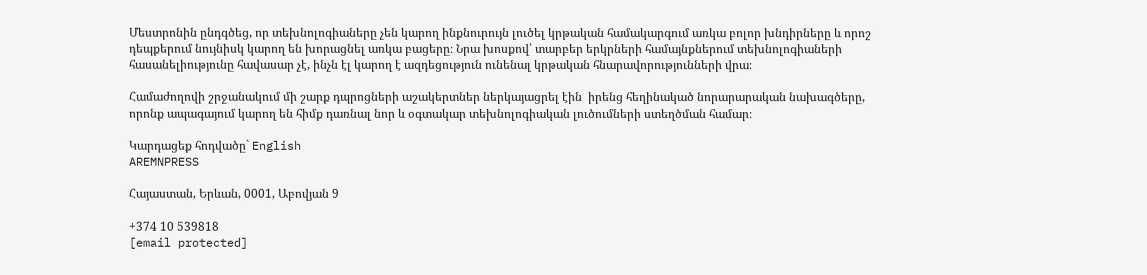Մեստրոնին ընդգծեց, որ տեխնոլոգիաները չեն կարող ինքնուրույն լուծել կրթական համակարգում առկա բոլոր խնդիրները և որոշ դեպքերում նույնիսկ կարող են խորացնել առկա բացերը։ Նրա խոսքով՝ տարբեր երկրների համայնքներում տեխնոլոգիաների հասանելիությունը հավասար չէ, ինչն էլ կարող է ազդեցություն ունենալ կրթական հնարավորությունների վրա։

Համաժողովի շրջանակում մի շարք դպրոցների աշակերտներ ներկայացրել էին  իրենց հեղինակած նորարարական նախագծերը, որոնք ապագայում կարող են հիմք դառնալ նոր և օգտակար տեխնոլոգիական լուծումների ստեղծման համար։

Կարդացեք հոդվածը` English
AREMNPRESS

Հայաստան, Երևան, 0001, Աբովյան 9

+374 10 539818
[email protected]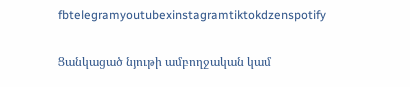fbtelegramyoutubexinstagramtiktokdzenspotify

Ցանկացած նյութի ամբողջական կամ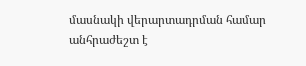մասնակի վերարտադրման համար անհրաժեշտ է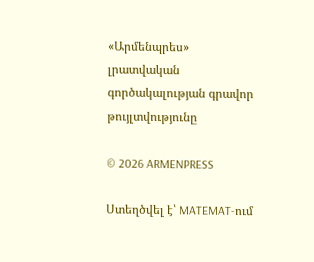«Արմենպրես» լրատվական գործակալության գրավոր թույլտվությունը

© 2026 ARMENPRESS

Ստեղծվել է՝ MATEMAT-ում